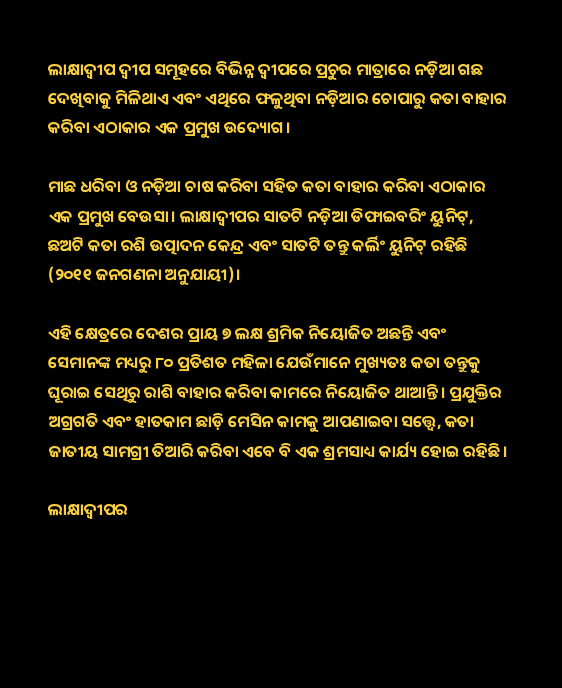ଲାକ୍ଷାଦ୍ୱୀପ ଦ୍ୱୀପ ସମୂହରେ ବିଭିନ୍ନ ଦ୍ୱୀପରେ ପ୍ରଚୁର ମାତ୍ରାରେ ନଡ଼ିଆ ଗଛ ଦେଖିବାକୁ ମିଳିଥାଏ ଏବଂ ଏଥିରେ ଫଳୁଥିବା ନଡ଼ିଆର ଚୋପାରୁ କତା ବାହାର କରିବା ଏଠାକାର ଏକ ପ୍ରମୁଖ ଉଦ୍ୟୋଗ।

ମାଛ ଧରିବା ଓ ନଡ଼ିଆ ଚାଷ କରିବା ସହିତ କତା ବାହାର କରିବା ଏଠାକାର ଏକ ପ୍ରମୁଖ ବେଉସା। ଲାକ୍ଷାଦ୍ୱୀପର ସାତଟି ନଡ଼ିଆ ଡିଫାଇବରିଂ ୟୁନିଟ୍‌, ଛଅଟି କତା ରଶି ଉତ୍ପାଦନ କେନ୍ଦ୍ର ଏବଂ ସାତଟି ତନ୍ତୁ କର୍ଲିଂ ୟୁନିଟ୍‌ ରହିଛି (୨୦୧୧ ଜନଗଣନା ଅନୁଯାୟୀ)।

ଏହି କ୍ଷେତ୍ରରେ ଦେଶର ପ୍ରାୟ ୭ ଲକ୍ଷ ଶ୍ରମିକ ନିୟୋଜିତ ଅଛନ୍ତି ଏବଂ ସେମାନଙ୍କ ମଧ୍ୟରୁ ୮୦ ପ୍ରତିଶତ ମହିଳା ଯେଉଁମାନେ ମୁଖ୍ୟତଃ କତା ତନ୍ତୁକୁ ଘୂରାଇ ସେଥିରୁ ରାଶି ବାହାର କରିବା କାମରେ ନିୟୋଜିତ ଥାଆନ୍ତି। ପ୍ରଯୁକ୍ତିର ଅଗ୍ରଗତି ଏବଂ ହାତକାମ ଛାଡ଼ି ମେସିନ କାମକୁ ଆପଣାଇବା ସତ୍ତ୍ୱେ, କତା ଜାତୀୟ ସାମଗ୍ରୀ ତିଆରି କରିବା ଏବେ ବି ଏକ ଶ୍ରମସାଧ୍ୟ କାର୍ଯ୍ୟ ହୋଇ ରହିଛି।

ଲାକ୍ଷାଦ୍ୱୀପର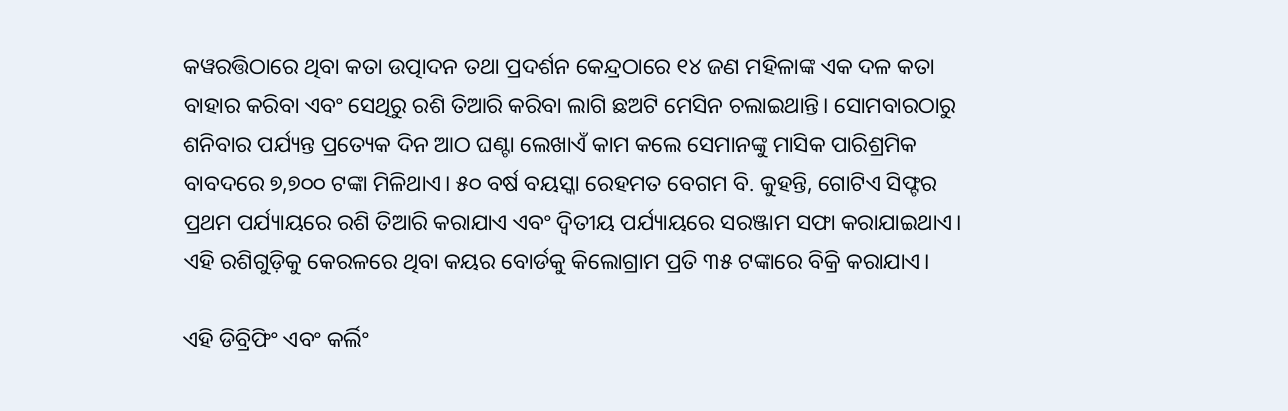କୱରତ୍ତିଠାରେ ଥିବା କତା ଉତ୍ପାଦନ ତଥା ପ୍ରଦର୍ଶନ କେନ୍ଦ୍ରଠାରେ ୧୪ ଜଣ ମହିଳାଙ୍କ ଏକ ଦଳ କତା ବାହାର କରିବା ଏବଂ ସେଥିରୁ ରଶି ତିଆରି କରିବା ଲାଗି ଛଅଟି ମେସିନ ଚଲାଇଥାନ୍ତି। ସୋମବାରଠାରୁ ଶନିବାର ପର୍ଯ୍ୟନ୍ତ ପ୍ରତ୍ୟେକ ଦିନ ଆଠ ଘଣ୍ଟା ଲେଖାଏଁ କାମ କଲେ ସେମାନଙ୍କୁ ମାସିକ ପାରିଶ୍ରମିକ ବାବଦରେ ୭,୭୦୦ ଟଙ୍କା ମିଳିଥାଏ। ୫୦ ବର୍ଷ ବୟସ୍କା ରେହମତ ବେଗମ ବି. କୁହନ୍ତି, ଗୋଟିଏ ସିଫ୍ଟର ପ୍ରଥମ ପର୍ଯ୍ୟାୟରେ ରଶି ତିଆରି କରାଯାଏ ଏବଂ ଦ୍ୱିତୀୟ ପର୍ଯ୍ୟାୟରେ ସରଞ୍ଜାମ ସଫା କରାଯାଇଥାଏ। ଏହି ରଶିଗୁଡ଼ିକୁ କେରଳରେ ଥିବା କୟର ବୋର୍ଡକୁ କିଲୋଗ୍ରାମ ପ୍ରତି ୩୫ ଟଙ୍କାରେ ବିକ୍ରି କରାଯାଏ।

ଏହି ଡିବ୍ରିଫିଂ ଏବଂ କର୍ଲିଂ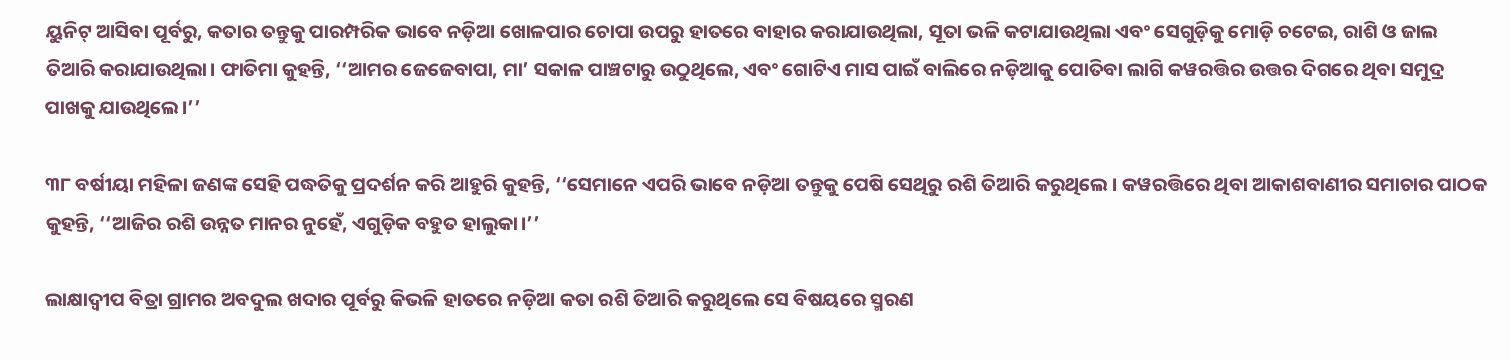ୟୁନିଟ୍‌ ଆସିବା ପୂର୍ବରୁ, କତାର ତନ୍ତୁକୁ ପାରମ୍ପରିକ ଭାବେ ନଡ଼ିଆ ଖୋଳପାର ଚୋପା ଉପରୁ ହାତରେ ବାହାର କରାଯାଉଥିଲା, ସୂତା ଭଳି କଟାଯାଉଥିଲା ଏବଂ ସେଗୁଡ଼ିକୁ ମୋଡ଼ି ଚଟେଇ, ରାଶି ଓ ଜାଲ ତିଆରି କରାଯାଉଥିଲା। ଫାତିମା କୁହନ୍ତି, ‘‘ଆମର ଜେଜେବାପା, ମା’ ସକାଳ ପାଞ୍ଚଟାରୁ ଉଠୁଥିଲେ, ଏବଂ ଗୋଟିଏ ମାସ ପାଇଁ ବାଲିରେ ନଡ଼ିଆକୁ ପୋତିବା ଲାଗି କୱରତ୍ତିର ଉତ୍ତର ଦିଗରେ ଥିବା ସମୁଦ୍ର ପାଖକୁ ଯାଉଥିଲେ।’’

୩୮ ବର୍ଷୀୟା ମହିଳା ଜଣଙ୍କ ସେହି ପଦ୍ଧତିକୁ ପ୍ରଦର୍ଶନ କରି ଆହୁରି କୁହନ୍ତି, ‘‘ସେମାନେ ଏପରି ଭାବେ ନଡ଼ିଆ ତନ୍ତୁକୁ ପେଷି ସେଥିରୁ ରଶି ତିଆରି କରୁଥିଲେ । କୱରତ୍ତିରେ ଥିବା ଆକାଶବାଣୀର ସମାଚାର ପାଠକ କୁହନ୍ତି, ‘‘ଆଜିର ରଶି ଉନ୍ନତ ମାନର ନୁହେଁ, ଏଗୁଡ଼ିକ ବହୁତ ହାଲୁକା।’’

ଲାକ୍ଷାଦ୍ୱୀପ ବିତ୍ରା ଗ୍ରାମର ଅବଦୁଲ ଖଦାର ପୂର୍ବରୁ କିଭଳି ହାତରେ ନଡ଼ିଆ କତା ରଶି ତିଆରି କରୁଥିଲେ ସେ ବିଷୟରେ ସ୍ମରଣ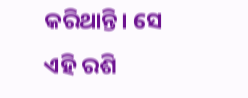କରିଥାନ୍ତି। ସେ ଏହି ରଶି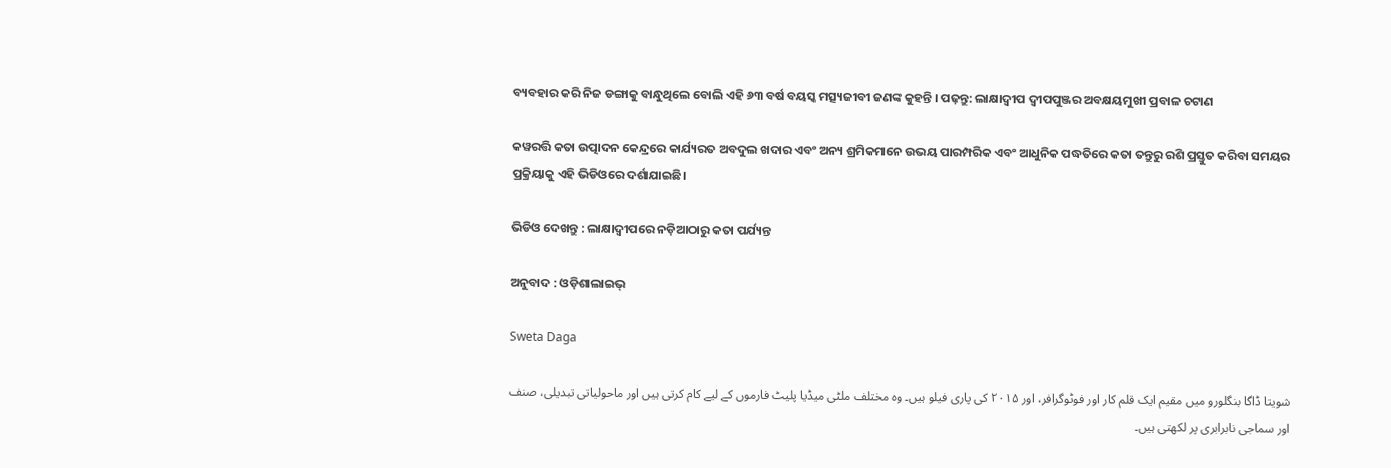ବ୍ୟବହାର କରି ନିଜ ଡଙ୍ଗାକୁ ବାନ୍ଧୁଥିଲେ ବୋଲି ଏହି ୬୩ ବର୍ଷ ବୟସ୍କ ମତ୍ସ୍ୟଜୀବୀ ଜଣଙ୍କ କୁହନ୍ତି । ପଢ଼ନ୍ତୁ: ଲାକ୍ଷାଦ୍ୱୀପ ଦ୍ୱୀପପୁଞ୍ଜର ଅବକ୍ଷୟମୁଖୀ ପ୍ରବାଳ ଚଟାଣ

କୱରତ୍ତି କତା ଉତ୍ପାଦନ କେନ୍ଦ୍ରରେ କାର୍ଯ୍ୟରତ ଅବଦୁଲ ଖଦାର ଏବଂ ଅନ୍ୟ ଶ୍ରମିକମାନେ ଉଭୟ ପାରମ୍ପରିକ ଏବଂ ଆଧୁନିକ ପଦ୍ଧତିରେ କତା ତନ୍ତୁରୁ ରଶି ପ୍ରସ୍ତୁତ କରିବା ସମୟର ପ୍ରକ୍ରିୟାକୁ ଏହି ଭିଡିଓରେ ଦର୍ଶାଯାଇଛି।

ଭିଡିଓ ଦେଖନ୍ତୁ : ଲାକ୍ଷାଦ୍ୱୀପରେ ନଡ଼ିଆଠାରୁ କତା ପର୍ଯ୍ୟନ୍ତ

ଅନୁବାଦ : ଓଡ଼ିଶାଲାଇଭ୍‍

Sweta Daga

شویتا ڈاگا بنگلورو میں مقیم ایک قلم کار اور فوٹوگرافر، اور ۲۰۱۵ کی پاری فیلو ہیں۔ وہ مختلف ملٹی میڈیا پلیٹ فارموں کے لیے کام کرتی ہیں اور ماحولیاتی تبدیلی، صنف اور سماجی نابرابری پر لکھتی ہیں۔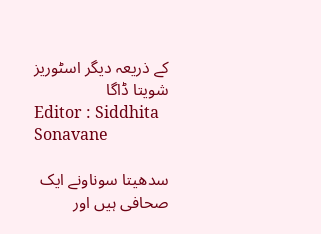کے ذریعہ دیگر اسٹوریز شویتا ڈاگا
Editor : Siddhita Sonavane

سدھیتا سوناونے ایک صحافی ہیں اور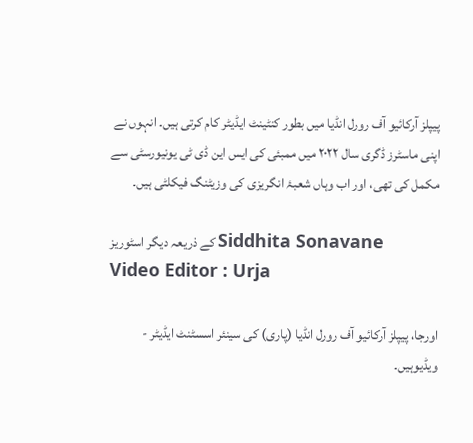پیپلز آرکائیو آف رورل انڈیا میں بطور کنٹینٹ ایڈیٹر کام کرتی ہیں۔ انہوں نے اپنی ماسٹرز ڈگری سال ۲۰۲۲ میں ممبئی کی ایس این ڈی ٹی یونیورسٹی سے مکمل کی تھی، اور اب وہاں شعبۂ انگریزی کی وزیٹنگ فیکلٹی ہیں۔

کے ذریعہ دیگر اسٹوریز Siddhita Sonavane
Video Editor : Urja

اورجا، پیپلز آرکائیو آف رورل انڈیا (پاری) کی سینئر اسسٹنٹ ایڈیٹر - ویڈیوہیں۔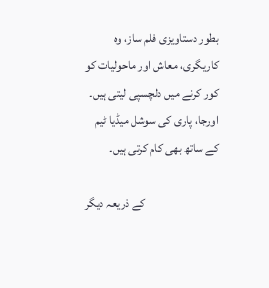بطور دستاویزی فلم ساز، وہ کاریگری، معاش اور ماحولیات کو کور کرنے میں دلچسپی لیتی ہیں۔ اورجا، پاری کی سوشل میڈیا ٹیم کے ساتھ بھی کام کرتی ہیں۔

کے ذریعہ دیگر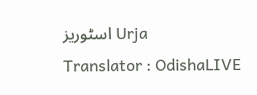اسٹوریز Urja
Translator : OdishaLIVE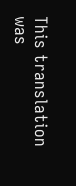This translation was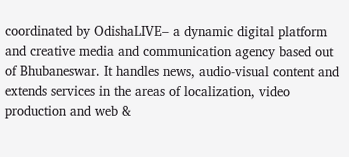coordinated by OdishaLIVE– a dynamic digital platform and creative media and communication agency based out of Bhubaneswar. It handles news, audio-visual content and extends services in the areas of localization, video production and web &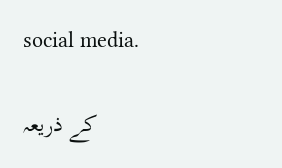social media.

کے ذریعہ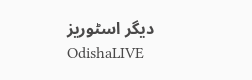دیگر اسٹوریز OdishaLIVE